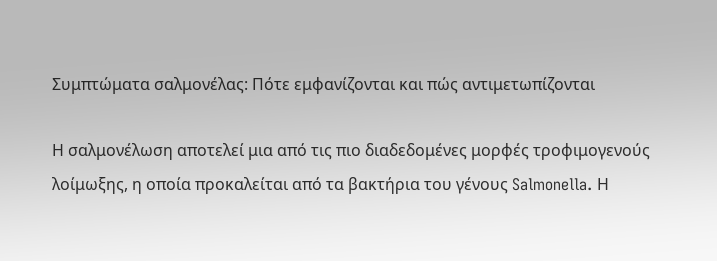Συμπτώματα σαλμονέλας: Πότε εμφανίζονται και πώς αντιμετωπίζονται

Η σαλμονέλωση αποτελεί μια από τις πιο διαδεδομένες μορφές τροφιμογενούς λοίμωξης, η οποία προκαλείται από τα βακτήρια του γένους Salmonella. Η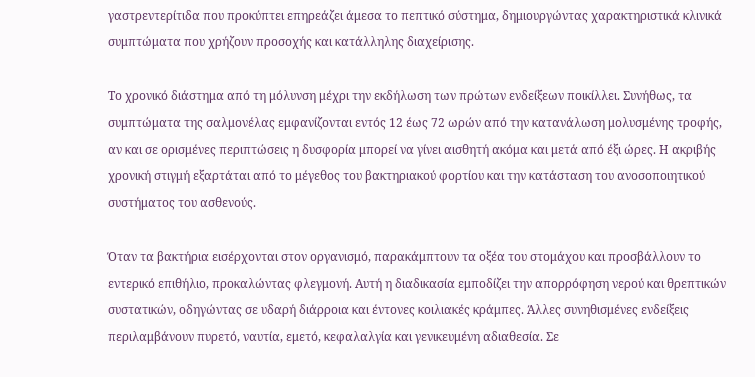γαστρεντερίτιδα που προκύπτει επηρεάζει άμεσα το πεπτικό σύστημα, δημιουργώντας χαρακτηριστικά κλινικά συμπτώματα που χρήζουν προσοχής και κατάλληλης διαχείρισης.

Το χρονικό διάστημα από τη μόλυνση μέχρι την εκδήλωση των πρώτων ενδείξεων ποικίλλει. Συνήθως, τα συμπτώματα της σαλμονέλας εμφανίζονται εντός 12 έως 72 ωρών από την κατανάλωση μολυσμένης τροφής, αν και σε ορισμένες περιπτώσεις η δυσφορία μπορεί να γίνει αισθητή ακόμα και μετά από έξι ώρες. Η ακριβής χρονική στιγμή εξαρτάται από το μέγεθος του βακτηριακού φορτίου και την κατάσταση του ανοσοποιητικού συστήματος του ασθενούς.

Όταν τα βακτήρια εισέρχονται στον οργανισμό, παρακάμπτουν τα οξέα του στομάχου και προσβάλλουν το εντερικό επιθήλιο, προκαλώντας φλεγμονή. Αυτή η διαδικασία εμποδίζει την απορρόφηση νερού και θρεπτικών συστατικών, οδηγώντας σε υδαρή διάρροια και έντονες κοιλιακές κράμπες. Άλλες συνηθισμένες ενδείξεις περιλαμβάνουν πυρετό, ναυτία, εμετό, κεφαλαλγία και γενικευμένη αδιαθεσία. Σε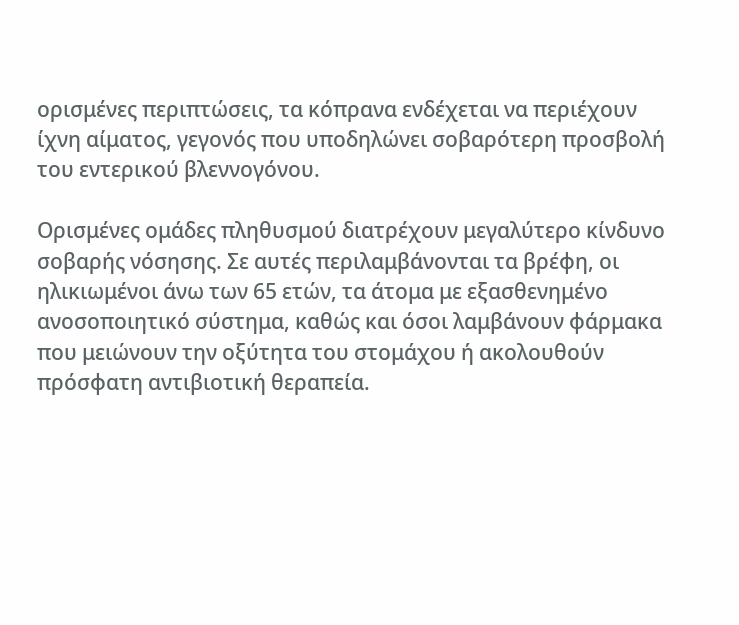ορισμένες περιπτώσεις, τα κόπρανα ενδέχεται να περιέχουν ίχνη αίματος, γεγονός που υποδηλώνει σοβαρότερη προσβολή του εντερικού βλεννογόνου.

Ορισμένες ομάδες πληθυσμού διατρέχουν μεγαλύτερο κίνδυνο σοβαρής νόσησης. Σε αυτές περιλαμβάνονται τα βρέφη, οι ηλικιωμένοι άνω των 65 ετών, τα άτομα με εξασθενημένο ανοσοποιητικό σύστημα, καθώς και όσοι λαμβάνουν φάρμακα που μειώνουν την οξύτητα του στομάχου ή ακολουθούν πρόσφατη αντιβιοτική θεραπεία.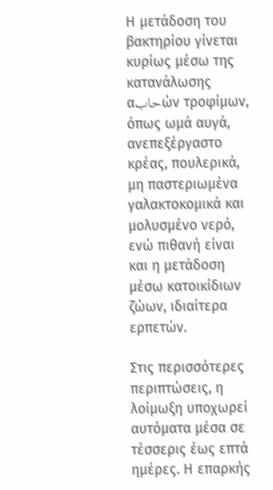Η μετάδοση του βακτηρίου γίνεται κυρίως μέσω της κατανάλωσης αحابών τροφίμων, όπως ωμά αυγά, ανεπεξέργαστο κρέας, πουλερικά, μη παστεριωμένα γαλακτοκομικά και μολυσμένο νερό, ενώ πιθανή είναι και η μετάδοση μέσω κατοικίδιων ζώων, ιδιαίτερα ερπετών.

Στις περισσότερες περιπτώσεις, η λοίμωξη υποχωρεί αυτόματα μέσα σε τέσσερις έως επτά ημέρες. Η επαρκής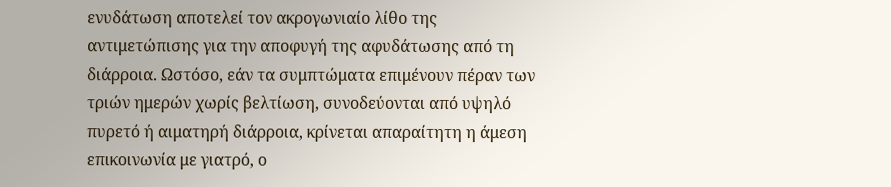ενυδάτωση αποτελεί τον ακρογωνιαίο λίθο της αντιμετώπισης για την αποφυγή της αφυδάτωσης από τη διάρροια. Ωστόσο, εάν τα συμπτώματα επιμένουν πέραν των τριών ημερών χωρίς βελτίωση, συνοδεύονται από υψηλό πυρετό ή αιματηρή διάρροια, κρίνεται απαραίτητη η άμεση επικοινωνία με γιατρό, ο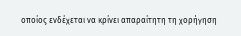οποίος ενδέχεται να κρίνει απαραίτητη τη χορήγηση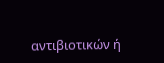αντιβιοτικών ή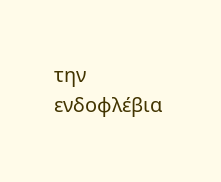την ενδοφλέβια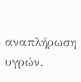αναπλήρωση υγρών.